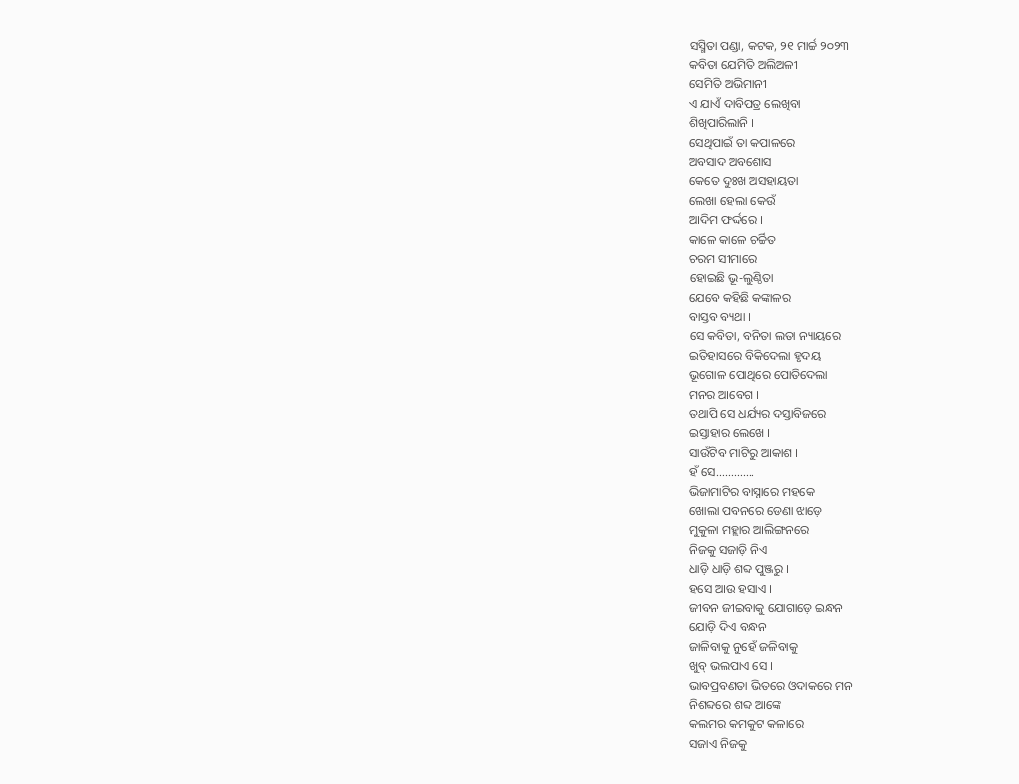ସସ୍ମିତା ପଣ୍ଡା, କଟକ, ୨୧ ମାର୍ଚ୍ଚ ୨୦୨୩
କବିତା ଯେମିତି ଅଲିଅଳୀ
ସେମିତି ଅଭିମାନୀ
ଏ ଯାଏଁ ଦାବିପତ୍ର ଲେଖିବା
ଶିଖିପାରିଲାନି ।
ସେଥିପାଇଁ ତା କପାଳରେ
ଅବସାଦ ଅବଶୋସ
କେତେ ଦୁଃଖ ଅସହାୟତା
ଲେଖା ହେଲା କେଉଁ
ଆଦିମ ଫର୍ଦ୍ଦରେ ।
କାଳେ କାଳେ ଚର୍ଚ୍ଚିତ
ଚରମ ସୀମାରେ
ହୋଇଛି ଭୂ-ଲୁଣ୍ଠିତା
ଯେବେ କହିଛି କଙ୍କାଳର
ବାସ୍ତବ ବ୍ୟଥା ।
ସେ କବିତା, ବନିତା ଲତା ନ୍ୟାୟରେ
ଇତିହାସରେ ବିକିଦେଲା ହୃଦୟ
ଭୂଗୋଳ ପୋଥିରେ ପୋତିଦେଲା
ମନର ଆବେଗ ।
ତଥାପି ସେ ଧର୍ଯ୍ୟର ଦସ୍ତାବିଜରେ
ଇସ୍ତାହାର ଲେଖେ ।
ସାଉଁଟିବ ମାଟିରୁ ଆକାଶ ।
ହଁ ସେ………….
ଭିଜାମାଟିର ବାସ୍ନାରେ ମହକେ
ଖୋଲା ପବନରେ ଡେଣା ଝାଡ଼େ
ମୁକୁଳା ମହ୍ଲାର ଆଲିଙ୍ଗନରେ
ନିଜକୁ ସଜାଡ଼ି ନିଏ
ଧାଡ଼ି ଧାଡ଼ି ଶବ୍ଦ ପୁଞ୍ଜରୁ ।
ହସେ ଆଉ ହସାଏ ।
ଜୀବନ ଜୀଇବାକୁ ଯୋଗାଡ଼େ ଇନ୍ଧନ
ଯୋଡ଼ି ଦିଏ ବନ୍ଧନ
ଜାଳିବାକୁ ନୁହେଁ ଜଳିବାକୁ
ଖୁବ୍ ଭଲପାଏ ସେ ।
ଭାବପ୍ରବଣତା ଭିତରେ ଓଦାକରେ ମନ
ନିଶବ୍ଦରେ ଶବ୍ଦ ଆଙ୍କେ
କଲମର କମକୁଟ କଳାରେ
ସଜାଏ ନିଜକୁ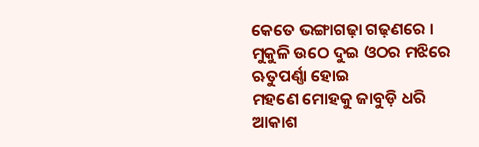କେତେ ଭଙ୍ଗାଗଢ଼ା ଗଢ଼ଣରେ ।
ମୁକୁଳି ଉଠେ ଦୁଇ ଓଠର ମଝିରେ
ଋତୁପର୍ଣ୍ଣା ହୋଇ
ମହଣେ ମୋହକୁ ଜାବୁଡ଼ି ଧରି
ଆକାଶ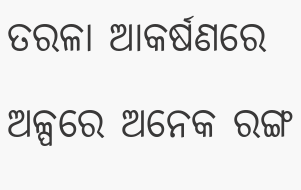ତରଳା ଆକର୍ଷଣରେ
ଅଳ୍ପରେ ଅନେକ ରଙ୍ଗ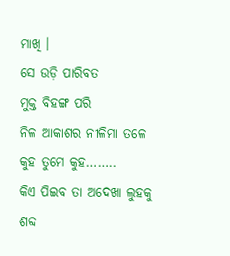ମାଖି ।
ସେ ଉଡ଼ି ପାରିବତ
ମୁକ୍ତ ବିହଙ୍ଗ ପରି
ନିଳ ଆକାଶର ନୀଳିମା ତଳେ
କୁହ ତୁମେ କୁହ……..
କିଏ ପିଇବ ତା ଅଦେଖା ଲୁହକୁ
ଶବ୍ଦ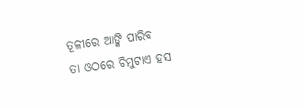ତୂଳୀରେ ଆଙ୍କି ପାରିବ
ତା ଓଠରେ ଚିମୁଟାଏ ହସ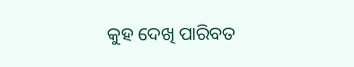କୁହ ଦେଖି ପାରିବତ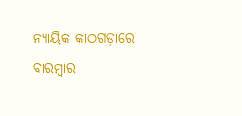ନ୍ୟାୟିକ କାଠଗଡ଼ାରେ ବାରମ୍ବାର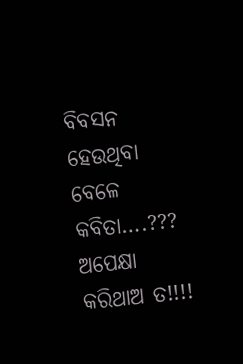ବିବସନ ହେଉଥିବା ବେଳେ କବିତା….???
ଅପେକ୍ଷା କରିଥାଅ ତ!!!!